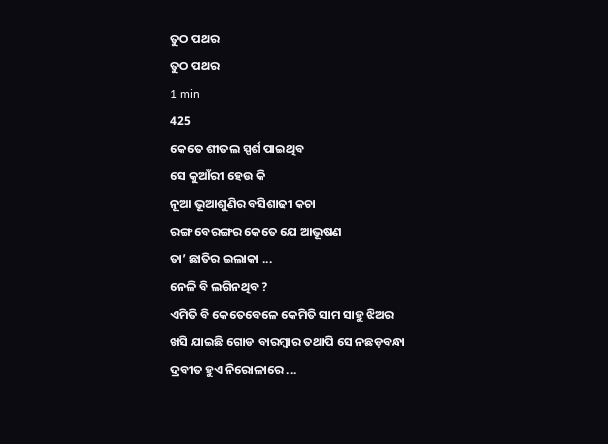ତୁଠ ପଥର
ତୁଠ ପଥର
1 min
425
କେତେ ଶୀତଲ ସ୍ପର୍ଶ ପାଇଥିବ
ସେ କୁଆଁରୀ ହେଉ କି
ନୂଆ ଭୂଆଶୁଣିର ବସିଶାଢୀ କଚା
ରଙ୍ଗ ବେରଙ୍ଗର କେତେ ଯେ ଆଭୂଷଣ
ତା’ ଛାତିର ଇଲାକା ...
ନେଳି ବି ଲଗିନଥିବ ?
ଏମିତି ବି କେତେବେଳେ କେମିତି ସାମ ସାହୁ ଝିଅର
ଖସି ଯାଇଛି ଗୋଡ ବାରମ୍ବାର ତଥାପି ସେ ନଛଡ଼ବନ୍ଧା
ଦ୍ରବୀତ ହୁଏ ନିରୋଳାରେ ...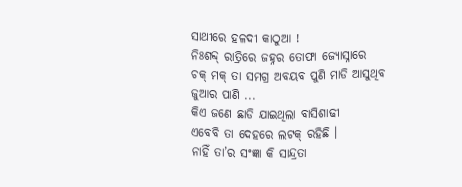ସାଥୀରେ ହଳଦୀ କାଠୁଆ !
ନିଃଶବ୍ଦ୍ ରାତ୍ରିରେ ଜହ୍ନର ତୋଫା ଜ୍ୟୋସ୍ନାରେ
ଚକ୍ ମକ୍ ତା ସମଗ୍ର ଅବୟବ ପୁଣି ମାଡି ଆସୁଥିବ
ଜୁଆର ପାଣି ...
କିଏ ଜଣେ ଛାଡି ଯାଇଥିଲା ବାସିଶାଢୀ
ଏବେବି ତା ଦେହରେ ଲଟକ୍ ରହିଛି ।
ନାହିଁ ତା’ର ସଂଜ୍ଞା କି ସାନ୍ଦ୍ରତା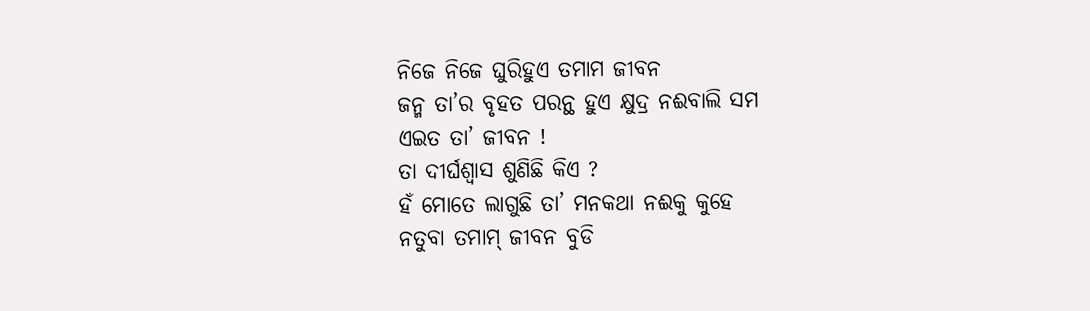ନିଜେ ନିଜେ ଘୁରିହୁଏ ତମାମ ଜୀବନ
ଜନ୍ମ ତା’ର ବୃହତ ପରନ୍ଥ ହୁଏ କ୍ଷୁଦ୍ର ନଈବାଲି ସମ
ଏଇତ ତା’ ଜୀବନ !
ତା ଦୀର୍ଘଶ୍ଵାସ ଶୁଣିଛି କିଏ ?
ହଁ ମୋତେ ଲାଗୁଛି ତା’ ମନକଥା ନଈକୁ କୁହେ
ନତୁବା ତମାମ୍ ଜୀବନ ବୁଡି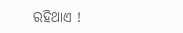ରହିଥାଏ !